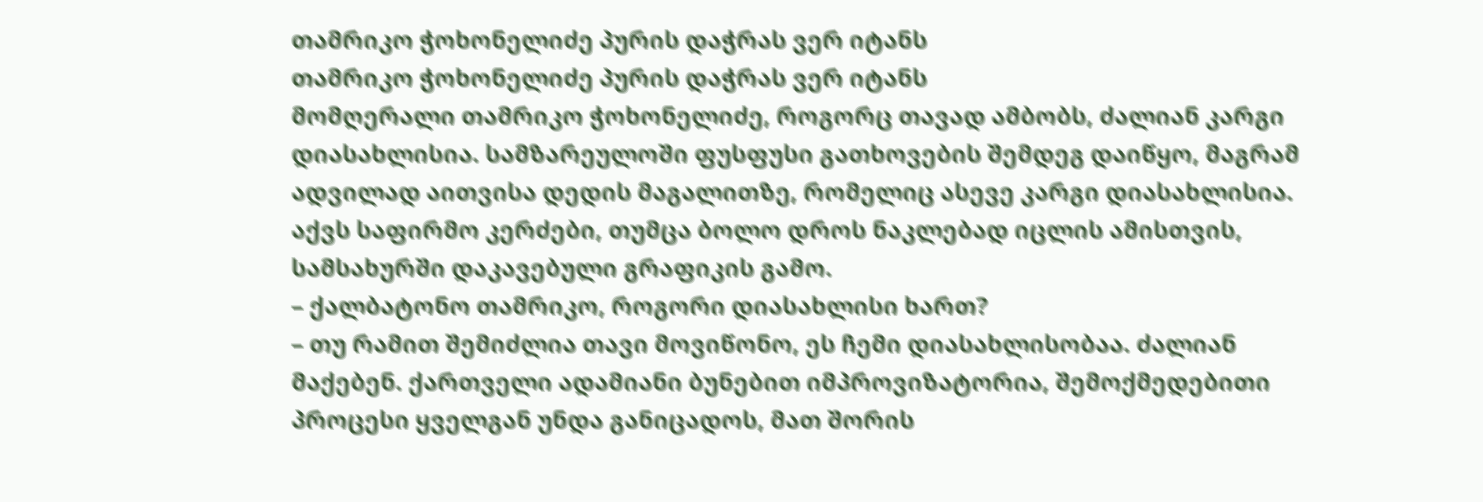თამრიკო ჭოხონელიძე პურის დაჭრას ვერ იტანს
თამრიკო ჭოხონელიძე პურის დაჭრას ვერ იტანს
მომღერალი თამრიკო ჭოხონელიძე, როგორც თავად ამბობს, ძალიან კარგი დიასახლისია. სამზარეულოში ფუსფუსი გათხოვების შემდეგ დაიწყო, მაგრამ ადვილად აითვისა დედის მაგალითზე, რომელიც ასევე კარგი დიასახლისია. აქვს საფირმო კერძები, თუმცა ბოლო დროს ნაკლებად იცლის ამისთვის, სამსახურში დაკავებული გრაფიკის გამო.
– ქალბატონო თამრიკო, როგორი დიასახლისი ხართ?
– თუ რამით შემიძლია თავი მოვიწონო, ეს ჩემი დიასახლისობაა. ძალიან მაქებენ. ქართველი ადამიანი ბუნებით იმპროვიზატორია, შემოქმედებითი პროცესი ყველგან უნდა განიცადოს, მათ შორის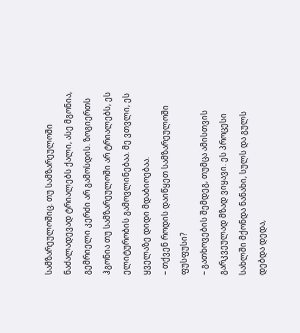სამზარეულოშიც. თუ სამზარეულოში ნაძალადევად ტრიალებს ქალი, ასე მგონია, გემრიელი კერძი არ გამოსდის. ზოგიერთს ჰგონია თუ სამზარეულოში არ ტრიალებს, ეს ელიტურობის გამოვლინებაა. მე ვთვლი, ეს ყველაზე დიდი მდაბიოებაა.
– თქვენ როდის დაიწყეთ სამზარეულოში ფუსფუსი?
– გათხოვების შემდეგ, თუმცა ამისთვის გარკვეულად მზად ვიყავი. ეს პროცესი სახლში მქონდა ნანახი, სულს და გულს დებდა დედა,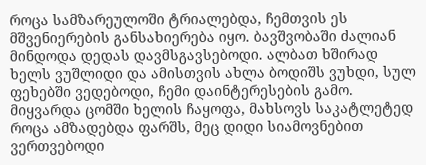როცა სამზარეულოში ტრიალებდა, ჩემთვის ეს მშვენიერების განსახიერება იყო. ბავშვობაში ძალიან მინდოდა დედას დავმსგავსებოდი. ალბათ ხშირად ხელს ვუშლიდი და ამისთვის ახლა ბოდიშს ვუხდი, სულ ფეხებში ვედებოდი, ჩემი დაინტერესების გამო. მიყვარდა ცომში ხელის ჩაყოფა, მახსოვს საკატლეტედ როცა ამზადებდა ფარშს, მეც დიდი სიამოვნებით ვერთვებოდი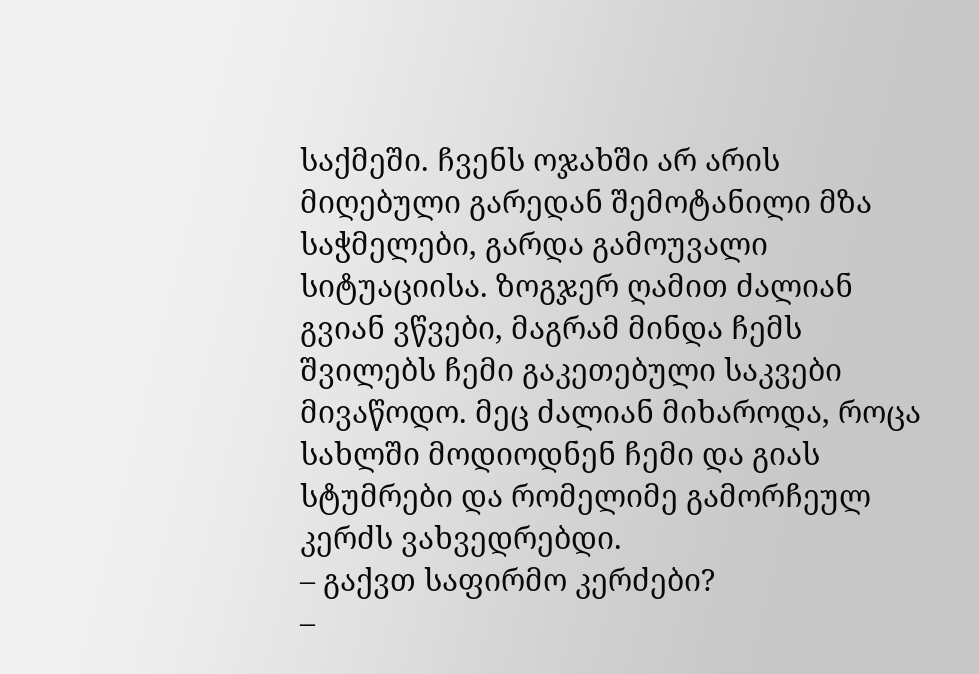საქმეში. ჩვენს ოჯახში არ არის მიღებული გარედან შემოტანილი მზა საჭმელები, გარდა გამოუვალი სიტუაციისა. ზოგჯერ ღამით ძალიან გვიან ვწვები, მაგრამ მინდა ჩემს შვილებს ჩემი გაკეთებული საკვები მივაწოდო. მეც ძალიან მიხაროდა, როცა სახლში მოდიოდნენ ჩემი და გიას სტუმრები და რომელიმე გამორჩეულ კერძს ვახვედრებდი.
– გაქვთ საფირმო კერძები?
–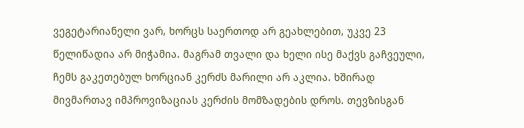ვეგეტარიანელი ვარ, ხორცს საერთოდ არ გეახლებით, უკვე 23 წელიწადია არ მიჭამია. მაგრამ თვალი და ხელი ისე მაქვს გაჩვეული, ჩემს გაკეთებულ ხორციან კერძს მარილი არ აკლია. ხშირად მივმართავ იმპროვიზაციას კერძის მომზადების დროს. თევზისგან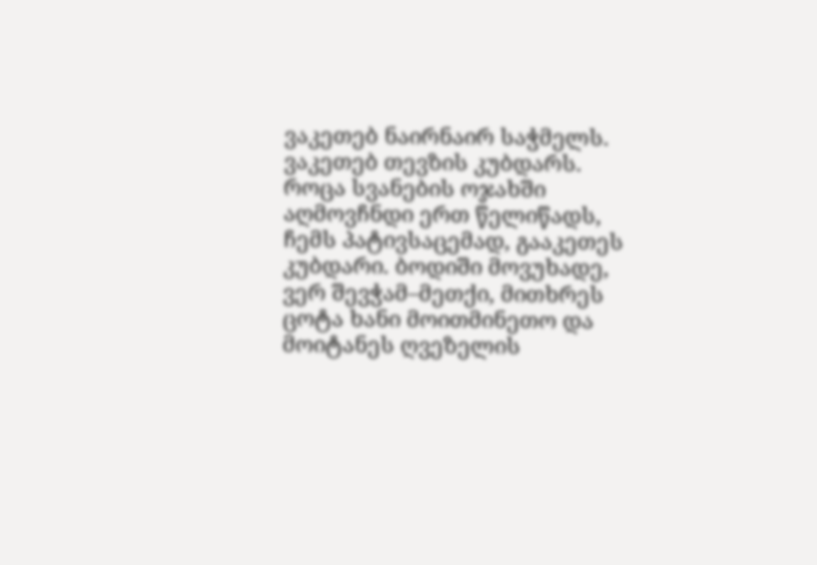ვაკეთებ ნაირნაირ საჭმელს. ვაკეთებ თევზის კუბდარს. როცა სვანების ოჯახში აღმოვჩნდი ერთ წელიწადს, ჩემს პატივსაცემად, გააკეთეს კუბდარი. ბოდიში მოვუხადე, ვერ შევჭამ–მეთქი, მითხრეს ცოტა ხანი მოითმინეთო და მოიტანეს ღვეზელის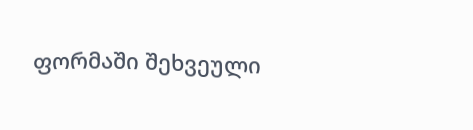ფორმაში შეხვეული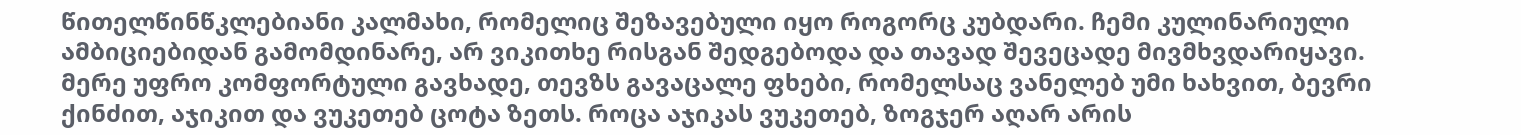წითელწინწკლებიანი კალმახი, რომელიც შეზავებული იყო როგორც კუბდარი. ჩემი კულინარიული ამბიციებიდან გამომდინარე, არ ვიკითხე რისგან შედგებოდა და თავად შევეცადე მივმხვდარიყავი. მერე უფრო კომფორტული გავხადე, თევზს გავაცალე ფხები, რომელსაც ვანელებ უმი ხახვით, ბევრი ქინძით, აჯიკით და ვუკეთებ ცოტა ზეთს. როცა აჯიკას ვუკეთებ, ზოგჯერ აღარ არის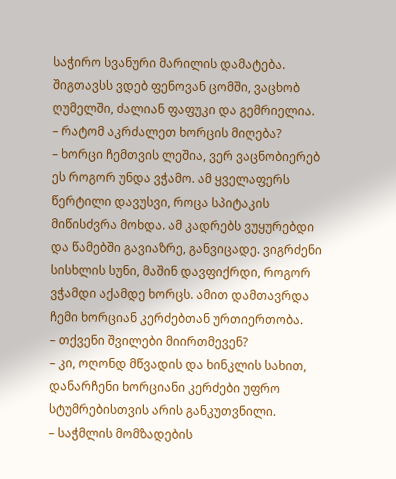საჭირო სვანური მარილის დამატება. შიგთავსს ვდებ ფენოვან ცომში, ვაცხობ ღუმელში, ძალიან ფაფუკი და გემრიელია.
– რატომ აკრძალეთ ხორცის მიღება?
– ხორცი ჩემთვის ლეშია, ვერ ვაცნობიერებ ეს როგორ უნდა ვჭამო. ამ ყველაფერს წერტილი დავუსვი, როცა სპიტაკის მიწისძვრა მოხდა. ამ კადრებს ვუყურებდი და წამებში გავიაზრე, განვიცადე. ვიგრძენი სისხლის სუნი, მაშინ დავფიქრდი, როგორ ვჭამდი აქამდე ხორცს. ამით დამთავრდა ჩემი ხორციან კერძებთან ურთიერთობა.
– თქვენი შვილები მიირთმევენ?
– კი, ოღონდ მწვადის და ხინკლის სახით, დანარჩენი ხორციანი კერძები უფრო სტუმრებისთვის არის განკუთვნილი.
– საჭმლის მომზადების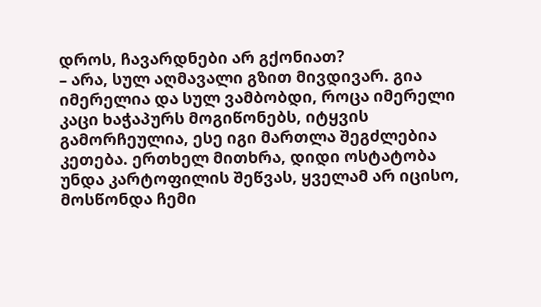დროს, ჩავარდნები არ გქონიათ?
– არა, სულ აღმავალი გზით მივდივარ. გია იმერელია და სულ ვამბობდი, როცა იმერელი კაცი ხაჭაპურს მოგიწონებს, იტყვის გამორჩეულია, ესე იგი მართლა შეგძლებია კეთება. ერთხელ მითხრა, დიდი ოსტატობა უნდა კარტოფილის შეწვას, ყველამ არ იცისო, მოსწონდა ჩემი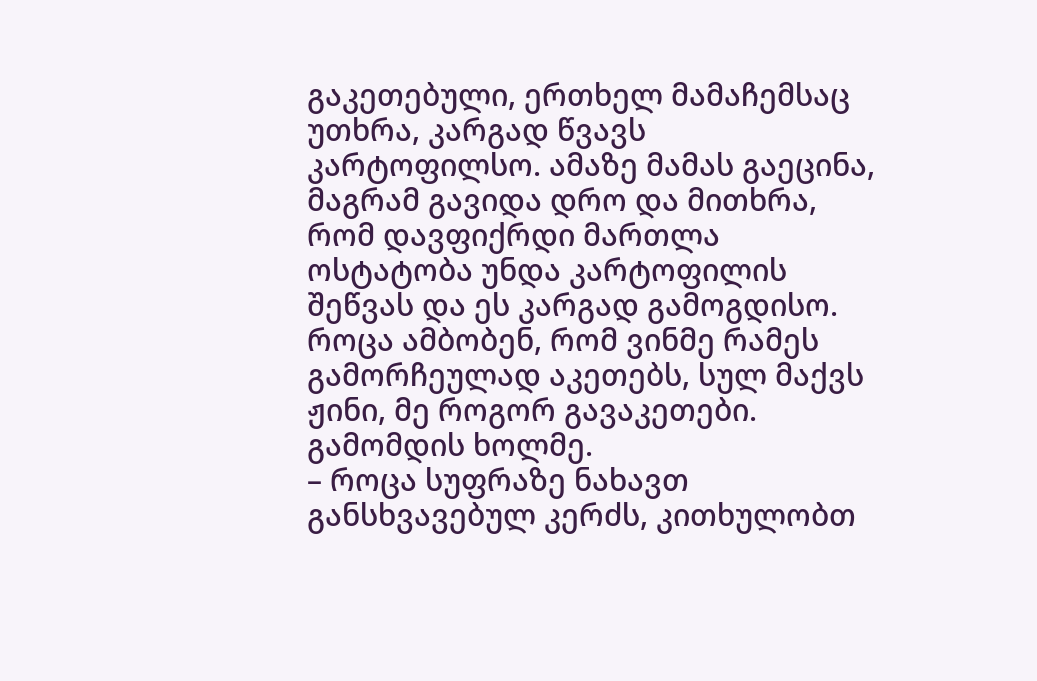გაკეთებული, ერთხელ მამაჩემსაც უთხრა, კარგად წვავს კარტოფილსო. ამაზე მამას გაეცინა, მაგრამ გავიდა დრო და მითხრა, რომ დავფიქრდი მართლა ოსტატობა უნდა კარტოფილის შეწვას და ეს კარგად გამოგდისო. როცა ამბობენ, რომ ვინმე რამეს გამორჩეულად აკეთებს, სულ მაქვს ჟინი, მე როგორ გავაკეთები. გამომდის ხოლმე.
– როცა სუფრაზე ნახავთ განსხვავებულ კერძს, კითხულობთ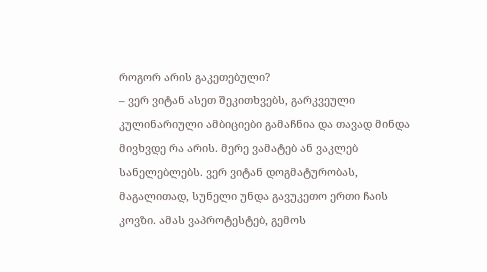როგორ არის გაკეთებული?
– ვერ ვიტან ასეთ შეკითხვებს, გარკვეული კულინარიული ამბიციები გამაჩნია და თავად მინდა მივხვდე რა არის. მერე ვამატებ ან ვაკლებ სანელებლებს. ვერ ვიტან დოგმატურობას, მაგალითად, სუნელი უნდა გავუკეთო ერთი ჩაის კოვზი. ამას ვაპროტესტებ, გემოს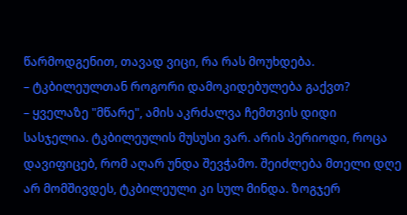წარმოდგენით, თავად ვიცი, რა რას მოუხდება.
– ტკბილეულთან როგორი დამოკიდებულება გაქვთ?
– ყველაზე "მწარე", ამის აკრძალვა ჩემთვის დიდი სასჯელია. ტკბილეულის მუსუსი ვარ. არის პერიოდი, როცა დავიფიცებ, რომ აღარ უნდა შევჭამო. შეიძლება მთელი დღე არ მომშივდეს, ტკბილეული კი სულ მინდა. ზოგჯერ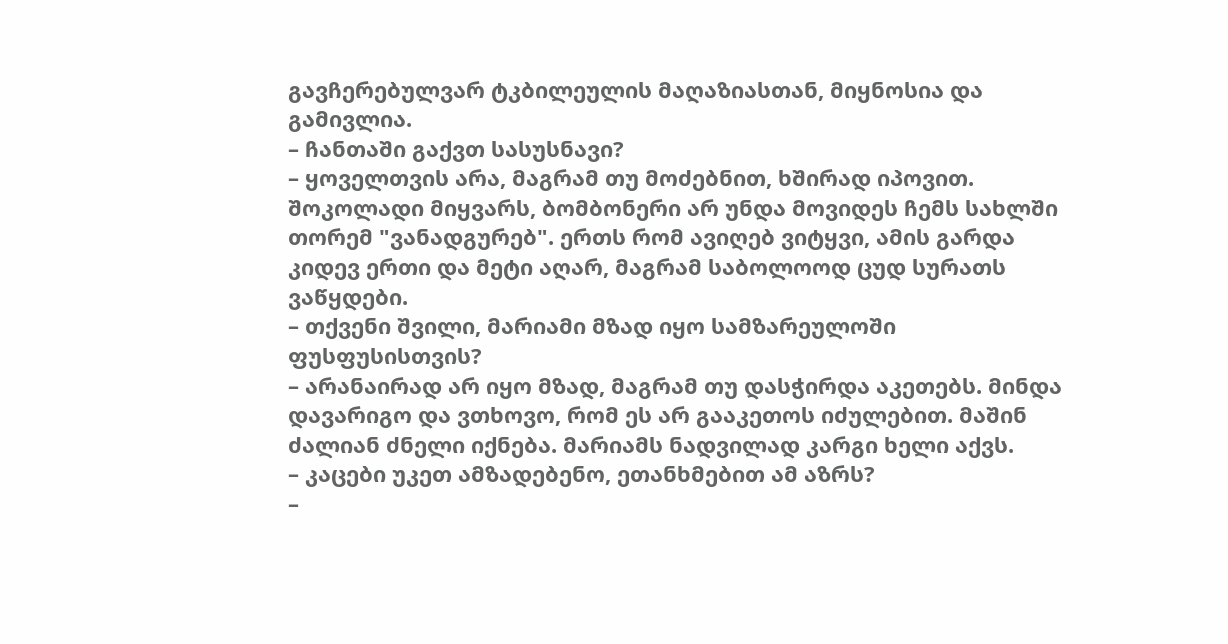გავჩერებულვარ ტკბილეულის მაღაზიასთან, მიყნოსია და გამივლია.
– ჩანთაში გაქვთ სასუსნავი?
– ყოველთვის არა, მაგრამ თუ მოძებნით, ხშირად იპოვით. შოკოლადი მიყვარს, ბომბონერი არ უნდა მოვიდეს ჩემს სახლში თორემ "ვანადგურებ". ერთს რომ ავიღებ ვიტყვი, ამის გარდა კიდევ ერთი და მეტი აღარ, მაგრამ საბოლოოდ ცუდ სურათს ვაწყდები.
– თქვენი შვილი, მარიამი მზად იყო სამზარეულოში ფუსფუსისთვის?
– არანაირად არ იყო მზად, მაგრამ თუ დასჭირდა აკეთებს. მინდა დავარიგო და ვთხოვო, რომ ეს არ გააკეთოს იძულებით. მაშინ ძალიან ძნელი იქნება. მარიამს ნადვილად კარგი ხელი აქვს.
– კაცები უკეთ ამზადებენო, ეთანხმებით ამ აზრს?
–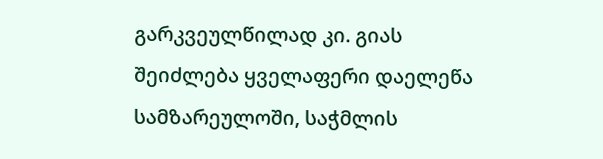გარკვეულწილად კი. გიას შეიძლება ყველაფერი დაელეწა სამზარეულოში, საჭმლის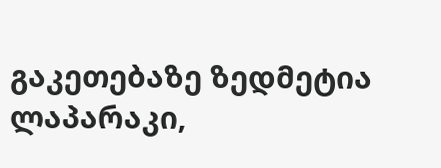გაკეთებაზე ზედმეტია ლაპარაკი,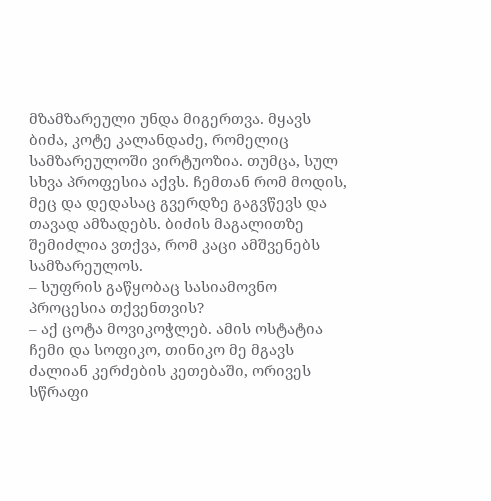მზამზარეული უნდა მიგერთვა. მყავს ბიძა, კოტე კალანდაძე, რომელიც სამზარეულოში ვირტუოზია. თუმცა, სულ სხვა პროფესია აქვს. ჩემთან რომ მოდის, მეც და დედასაც გვერდზე გაგვწევს და თავად ამზადებს. ბიძის მაგალითზე შემიძლია ვთქვა, რომ კაცი ამშვენებს სამზარეულოს.
– სუფრის გაწყობაც სასიამოვნო პროცესია თქვენთვის?
– აქ ცოტა მოვიკოჭლებ. ამის ოსტატია ჩემი და სოფიკო, თინიკო მე მგავს ძალიან კერძების კეთებაში, ორივეს სწრაფი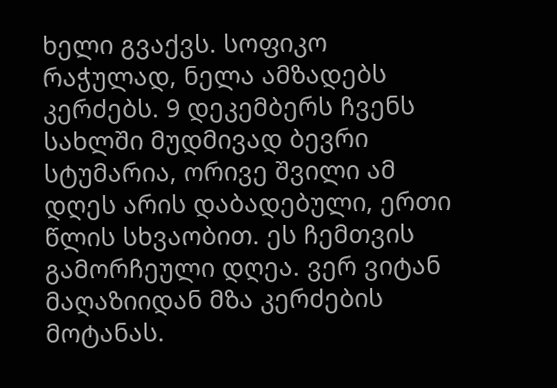ხელი გვაქვს. სოფიკო რაჭულად, ნელა ამზადებს კერძებს. 9 დეკემბერს ჩვენს სახლში მუდმივად ბევრი სტუმარია, ორივე შვილი ამ დღეს არის დაბადებული, ერთი წლის სხვაობით. ეს ჩემთვის გამორჩეული დღეა. ვერ ვიტან მაღაზიიდან მზა კერძების მოტანას.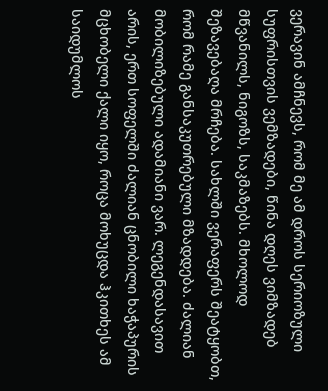ვერავინ ამჩნევს, რომ მე ამ დროს სერიოზული სუფრისთვის ვემზადები, წინა დღეს ვიმზადებ მწვანილს, ნიგოზს, საკმაზებს. მხოლოდ შეზავებაღა მრჩება. სახლში ვერაფერს შეატყობთ, რომ რამე განსაკუთრებული მზადდება. ძალიან მობილიზებული ადამიანი ვარ. ლეგენდასავით არის, ერთ სოფელში ძალიან ცნობილი ხაჭაპურის მცხობელი ქალი იყო, როცა მოხუცდა ჰკითხეს ამ საიდუმლოს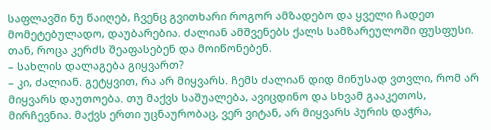საფლავში ნუ წაიღებ, ჩვენც გვითხარი როგორ ამზადებო და ყველი ჩადეთ მომეტებულადო, დაუბარებია. ძალიან ამშვენებს ქალს სამზარეულოში ფუსფუსი. თან, როცა კერძს შეაფასებენ და მოიწონებენ.
– სახლის დალაგება გიყვართ?
– კი, ძალიან. გეტყვით, რა არ მიყვარს. ჩემს ძალიან დიდ მინუსად ვთვლი, რომ არ მიყვარს დაუთოება. თუ მაქვს საშუალება, ავიცდინო და სხვამ გააკეთოს, მირჩევნია. მაქვს ერთი უცნაურობაც, ვერ ვიტან, არ მიყვარს პურის დაჭრა,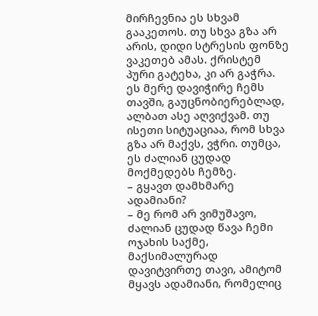მირჩევნია ეს სხვამ გააკეთოს. თუ სხვა გზა არ არის, დიდი სტრესის ფონზე ვაკეთებ ამას. ქრისტემ პური გატეხა, კი არ გაჭრა. ეს მერე დავიჭირე ჩემს თავში, გაუცნობიერებლად, ალბათ ასე აღვიქვამ. თუ ისეთი სიტუაციაა, რომ სხვა გზა არ მაქვს, ვჭრი. თუმცა, ეს ძალიან ცუდად მოქმედებს ჩემზე.
– გყავთ დამხმარე ადამიანი?
– მე რომ არ ვიმუშავო, ძალიან ცუდად წავა ჩემი ოჯახის საქმე, მაქსიმალურად დავიტვირთე თავი, ამიტომ მყავს ადამიანი, რომელიც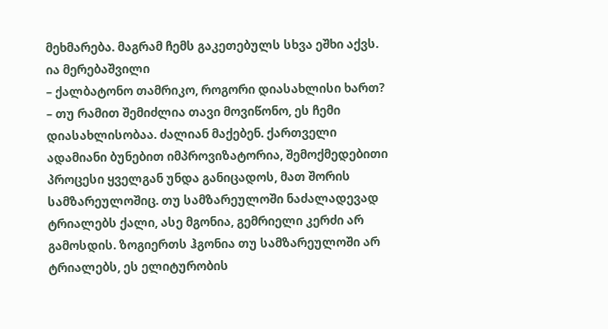მეხმარება. მაგრამ ჩემს გაკეთებულს სხვა ეშხი აქვს.
ია მერებაშვილი
– ქალბატონო თამრიკო, როგორი დიასახლისი ხართ?
– თუ რამით შემიძლია თავი მოვიწონო, ეს ჩემი დიასახლისობაა. ძალიან მაქებენ. ქართველი ადამიანი ბუნებით იმპროვიზატორია, შემოქმედებითი პროცესი ყველგან უნდა განიცადოს, მათ შორის სამზარეულოშიც. თუ სამზარეულოში ნაძალადევად ტრიალებს ქალი, ასე მგონია, გემრიელი კერძი არ გამოსდის. ზოგიერთს ჰგონია თუ სამზარეულოში არ ტრიალებს, ეს ელიტურობის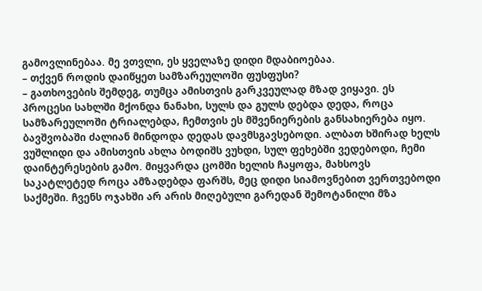გამოვლინებაა. მე ვთვლი, ეს ყველაზე დიდი მდაბიოებაა.
– თქვენ როდის დაიწყეთ სამზარეულოში ფუსფუსი?
– გათხოვების შემდეგ, თუმცა ამისთვის გარკვეულად მზად ვიყავი. ეს პროცესი სახლში მქონდა ნანახი, სულს და გულს დებდა დედა, როცა სამზარეულოში ტრიალებდა, ჩემთვის ეს მშვენიერების განსახიერება იყო. ბავშვობაში ძალიან მინდოდა დედას დავმსგავსებოდი. ალბათ ხშირად ხელს ვუშლიდი და ამისთვის ახლა ბოდიშს ვუხდი, სულ ფეხებში ვედებოდი, ჩემი დაინტერესების გამო. მიყვარდა ცომში ხელის ჩაყოფა, მახსოვს საკატლეტედ როცა ამზადებდა ფარშს, მეც დიდი სიამოვნებით ვერთვებოდი საქმეში. ჩვენს ოჯახში არ არის მიღებული გარედან შემოტანილი მზა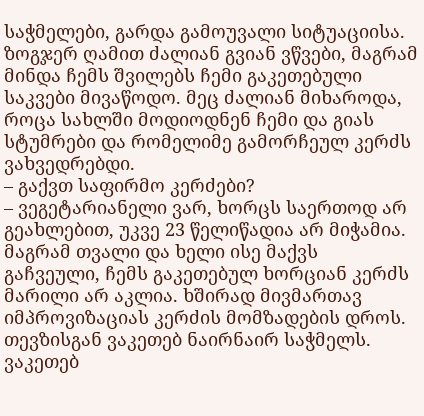საჭმელები, გარდა გამოუვალი სიტუაციისა. ზოგჯერ ღამით ძალიან გვიან ვწვები, მაგრამ მინდა ჩემს შვილებს ჩემი გაკეთებული საკვები მივაწოდო. მეც ძალიან მიხაროდა, როცა სახლში მოდიოდნენ ჩემი და გიას სტუმრები და რომელიმე გამორჩეულ კერძს ვახვედრებდი.
– გაქვთ საფირმო კერძები?
– ვეგეტარიანელი ვარ, ხორცს საერთოდ არ გეახლებით, უკვე 23 წელიწადია არ მიჭამია. მაგრამ თვალი და ხელი ისე მაქვს გაჩვეული, ჩემს გაკეთებულ ხორციან კერძს მარილი არ აკლია. ხშირად მივმართავ იმპროვიზაციას კერძის მომზადების დროს. თევზისგან ვაკეთებ ნაირნაირ საჭმელს. ვაკეთებ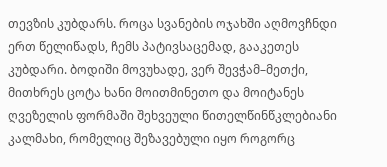თევზის კუბდარს. როცა სვანების ოჯახში აღმოვჩნდი ერთ წელიწადს, ჩემს პატივსაცემად, გააკეთეს კუბდარი. ბოდიში მოვუხადე, ვერ შევჭამ–მეთქი, მითხრეს ცოტა ხანი მოითმინეთო და მოიტანეს ღვეზელის ფორმაში შეხვეული წითელწინწკლებიანი კალმახი, რომელიც შეზავებული იყო როგორც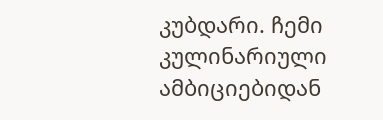კუბდარი. ჩემი კულინარიული ამბიციებიდან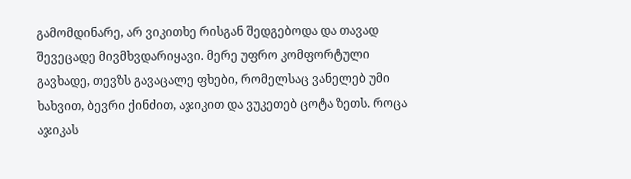გამომდინარე, არ ვიკითხე რისგან შედგებოდა და თავად შევეცადე მივმხვდარიყავი. მერე უფრო კომფორტული გავხადე, თევზს გავაცალე ფხები, რომელსაც ვანელებ უმი ხახვით, ბევრი ქინძით, აჯიკით და ვუკეთებ ცოტა ზეთს. როცა აჯიკას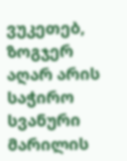ვუკეთებ, ზოგჯერ აღარ არის საჭირო სვანური მარილის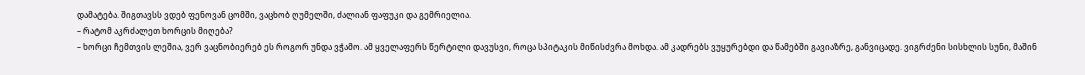დამატება. შიგთავსს ვდებ ფენოვან ცომში, ვაცხობ ღუმელში, ძალიან ფაფუკი და გემრიელია.
– რატომ აკრძალეთ ხორცის მიღება?
– ხორცი ჩემთვის ლეშია, ვერ ვაცნობიერებ ეს როგორ უნდა ვჭამო. ამ ყველაფერს წერტილი დავუსვი, როცა სპიტაკის მიწისძვრა მოხდა. ამ კადრებს ვუყურებდი და წამებში გავიაზრე, განვიცადე. ვიგრძენი სისხლის სუნი, მაშინ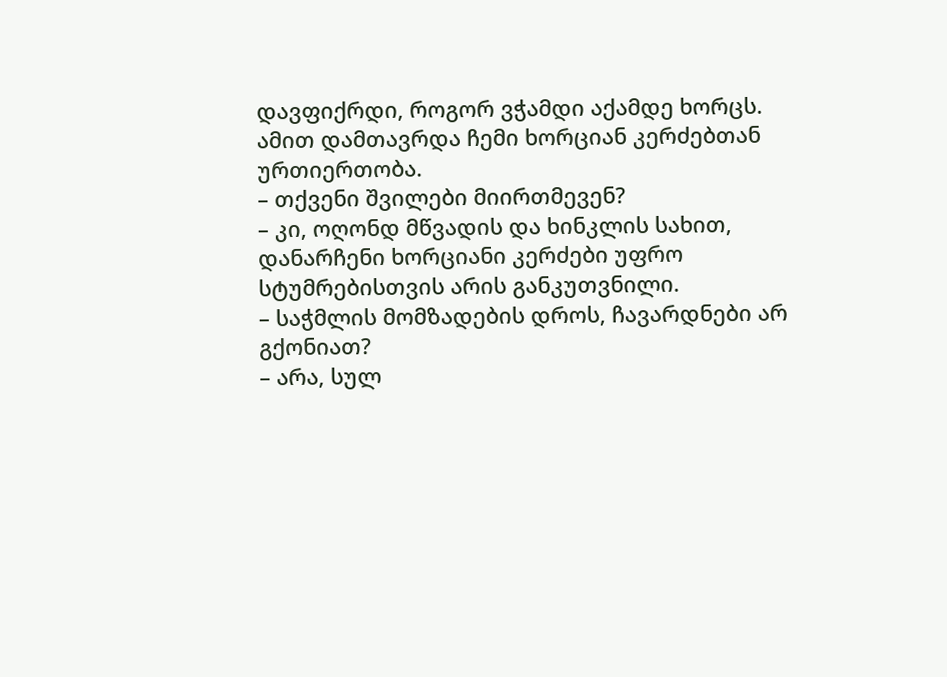დავფიქრდი, როგორ ვჭამდი აქამდე ხორცს. ამით დამთავრდა ჩემი ხორციან კერძებთან ურთიერთობა.
– თქვენი შვილები მიირთმევენ?
– კი, ოღონდ მწვადის და ხინკლის სახით, დანარჩენი ხორციანი კერძები უფრო სტუმრებისთვის არის განკუთვნილი.
– საჭმლის მომზადების დროს, ჩავარდნები არ გქონიათ?
– არა, სულ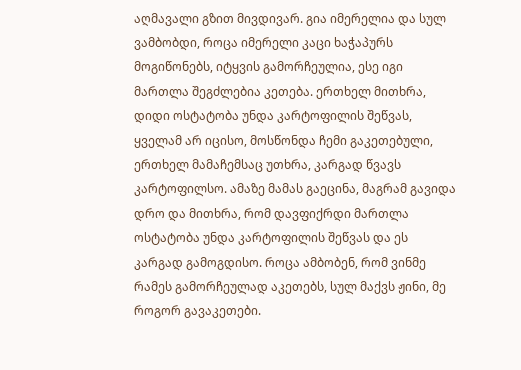აღმავალი გზით მივდივარ. გია იმერელია და სულ ვამბობდი, როცა იმერელი კაცი ხაჭაპურს მოგიწონებს, იტყვის გამორჩეულია, ესე იგი მართლა შეგძლებია კეთება. ერთხელ მითხრა, დიდი ოსტატობა უნდა კარტოფილის შეწვას, ყველამ არ იცისო, მოსწონდა ჩემი გაკეთებული, ერთხელ მამაჩემსაც უთხრა, კარგად წვავს კარტოფილსო. ამაზე მამას გაეცინა, მაგრამ გავიდა დრო და მითხრა, რომ დავფიქრდი მართლა ოსტატობა უნდა კარტოფილის შეწვას და ეს კარგად გამოგდისო. როცა ამბობენ, რომ ვინმე რამეს გამორჩეულად აკეთებს, სულ მაქვს ჟინი, მე როგორ გავაკეთები.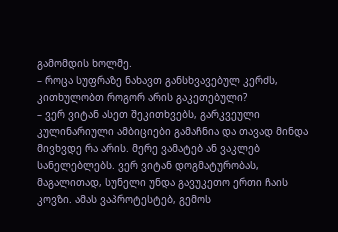გამომდის ხოლმე.
– როცა სუფრაზე ნახავთ განსხვავებულ კერძს, კითხულობთ როგორ არის გაკეთებული?
– ვერ ვიტან ასეთ შეკითხვებს, გარკვეული კულინარიული ამბიციები გამაჩნია და თავად მინდა მივხვდე რა არის. მერე ვამატებ ან ვაკლებ სანელებლებს. ვერ ვიტან დოგმატურობას, მაგალითად, სუნელი უნდა გავუკეთო ერთი ჩაის კოვზი. ამას ვაპროტესტებ, გემოს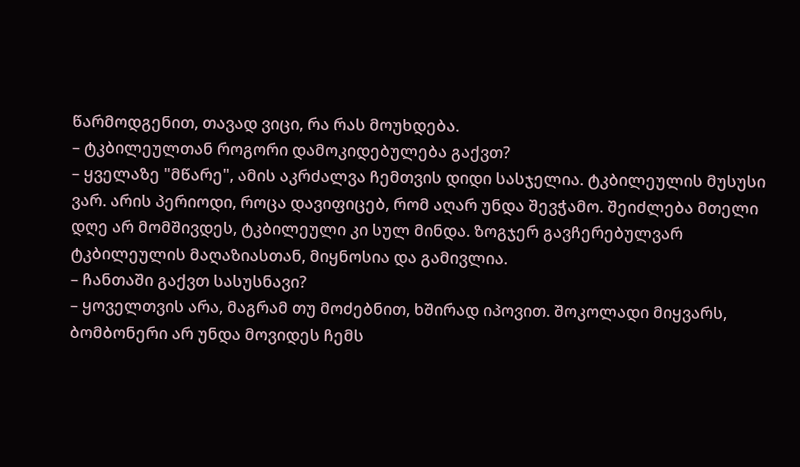წარმოდგენით, თავად ვიცი, რა რას მოუხდება.
– ტკბილეულთან როგორი დამოკიდებულება გაქვთ?
– ყველაზე "მწარე", ამის აკრძალვა ჩემთვის დიდი სასჯელია. ტკბილეულის მუსუსი ვარ. არის პერიოდი, როცა დავიფიცებ, რომ აღარ უნდა შევჭამო. შეიძლება მთელი დღე არ მომშივდეს, ტკბილეული კი სულ მინდა. ზოგჯერ გავჩერებულვარ ტკბილეულის მაღაზიასთან, მიყნოსია და გამივლია.
– ჩანთაში გაქვთ სასუსნავი?
– ყოველთვის არა, მაგრამ თუ მოძებნით, ხშირად იპოვით. შოკოლადი მიყვარს, ბომბონერი არ უნდა მოვიდეს ჩემს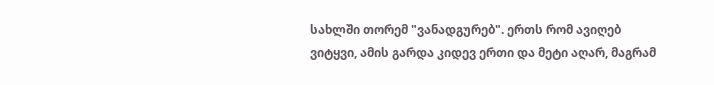სახლში თორემ "ვანადგურებ". ერთს რომ ავიღებ ვიტყვი, ამის გარდა კიდევ ერთი და მეტი აღარ, მაგრამ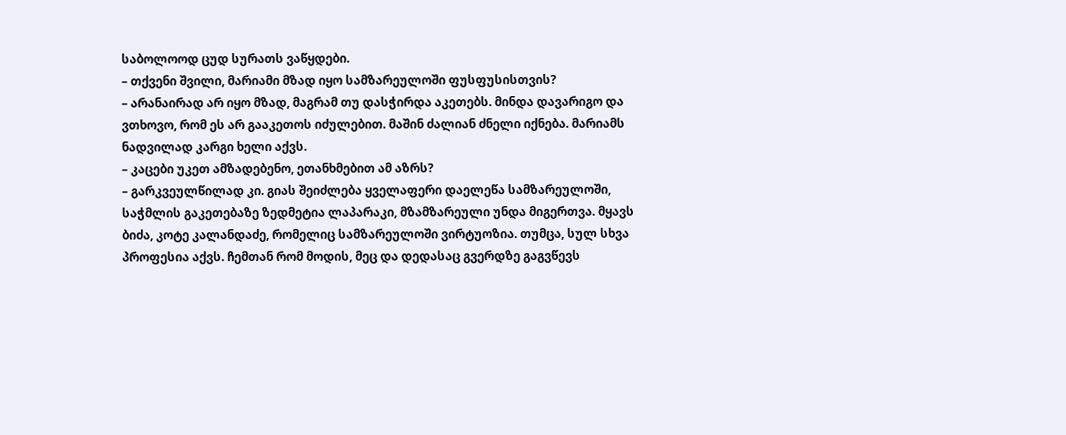საბოლოოდ ცუდ სურათს ვაწყდები.
– თქვენი შვილი, მარიამი მზად იყო სამზარეულოში ფუსფუსისთვის?
– არანაირად არ იყო მზად, მაგრამ თუ დასჭირდა აკეთებს. მინდა დავარიგო და ვთხოვო, რომ ეს არ გააკეთოს იძულებით. მაშინ ძალიან ძნელი იქნება. მარიამს ნადვილად კარგი ხელი აქვს.
– კაცები უკეთ ამზადებენო, ეთანხმებით ამ აზრს?
– გარკვეულწილად კი. გიას შეიძლება ყველაფერი დაელეწა სამზარეულოში, საჭმლის გაკეთებაზე ზედმეტია ლაპარაკი, მზამზარეული უნდა მიგერთვა. მყავს ბიძა, კოტე კალანდაძე, რომელიც სამზარეულოში ვირტუოზია. თუმცა, სულ სხვა პროფესია აქვს. ჩემთან რომ მოდის, მეც და დედასაც გვერდზე გაგვწევს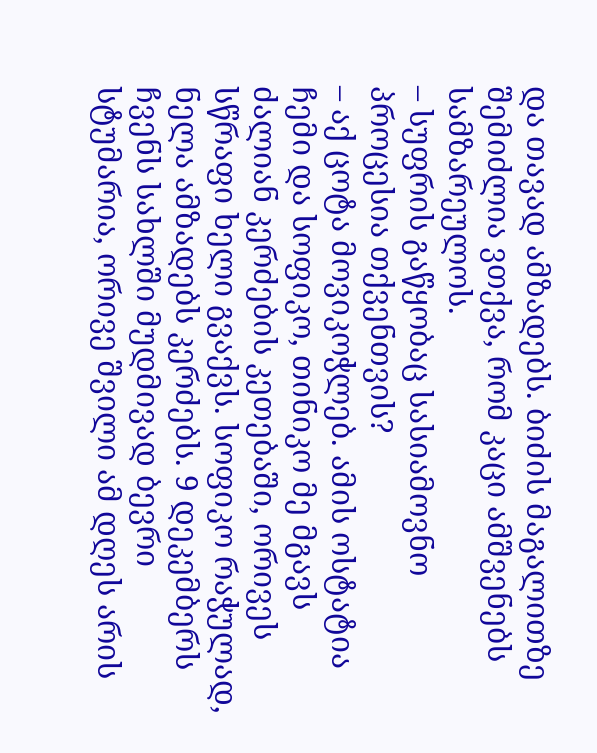და თავად ამზადებს. ბიძის მაგალითზე შემიძლია ვთქვა, რომ კაცი ამშვენებს სამზარეულოს.
– სუფრის გაწყობაც სასიამოვნო პროცესია თქვენთვის?
– აქ ცოტა მოვიკოჭლებ. ამის ოსტატია ჩემი და სოფიკო, თინიკო მე მგავს ძალიან კერძების კეთებაში, ორივეს სწრაფი ხელი გვაქვს. სოფიკო რაჭულად, ნელა ამზადებს კერძებს. 9 დეკემბერს ჩვენს სახლში მუდმივად ბევრი სტუმარია, ორივე შვილი ამ დღეს არის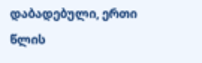დაბადებული, ერთი წლის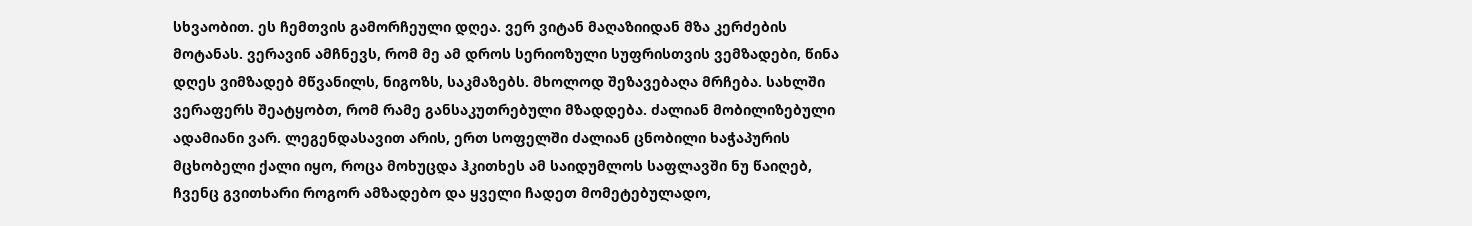სხვაობით. ეს ჩემთვის გამორჩეული დღეა. ვერ ვიტან მაღაზიიდან მზა კერძების მოტანას. ვერავინ ამჩნევს, რომ მე ამ დროს სერიოზული სუფრისთვის ვემზადები, წინა დღეს ვიმზადებ მწვანილს, ნიგოზს, საკმაზებს. მხოლოდ შეზავებაღა მრჩება. სახლში ვერაფერს შეატყობთ, რომ რამე განსაკუთრებული მზადდება. ძალიან მობილიზებული ადამიანი ვარ. ლეგენდასავით არის, ერთ სოფელში ძალიან ცნობილი ხაჭაპურის მცხობელი ქალი იყო, როცა მოხუცდა ჰკითხეს ამ საიდუმლოს საფლავში ნუ წაიღებ, ჩვენც გვითხარი როგორ ამზადებო და ყველი ჩადეთ მომეტებულადო,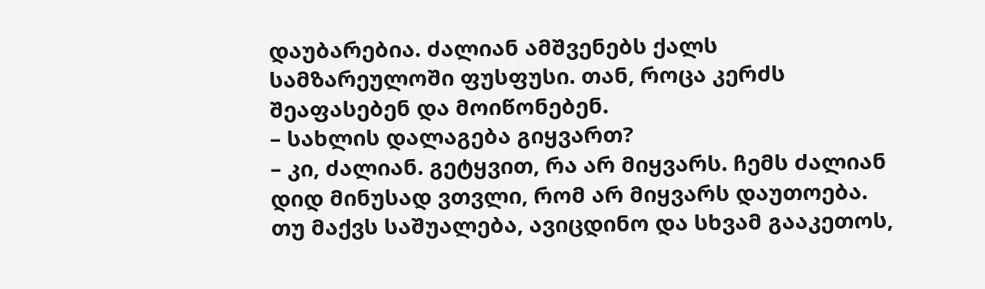დაუბარებია. ძალიან ამშვენებს ქალს სამზარეულოში ფუსფუსი. თან, როცა კერძს შეაფასებენ და მოიწონებენ.
– სახლის დალაგება გიყვართ?
– კი, ძალიან. გეტყვით, რა არ მიყვარს. ჩემს ძალიან დიდ მინუსად ვთვლი, რომ არ მიყვარს დაუთოება. თუ მაქვს საშუალება, ავიცდინო და სხვამ გააკეთოს,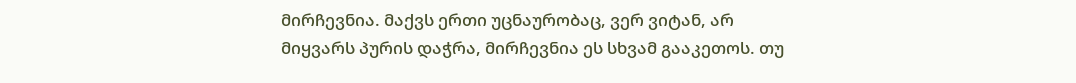მირჩევნია. მაქვს ერთი უცნაურობაც, ვერ ვიტან, არ მიყვარს პურის დაჭრა, მირჩევნია ეს სხვამ გააკეთოს. თუ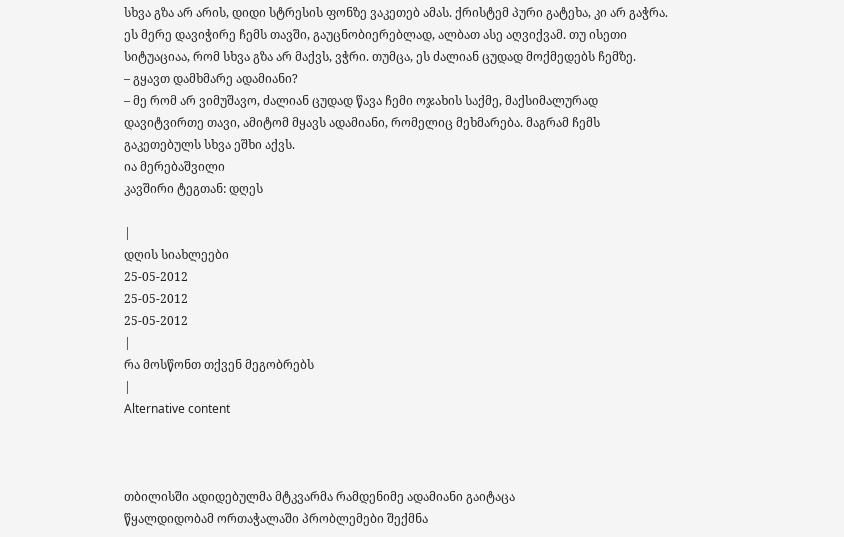სხვა გზა არ არის, დიდი სტრესის ფონზე ვაკეთებ ამას. ქრისტემ პური გატეხა, კი არ გაჭრა. ეს მერე დავიჭირე ჩემს თავში, გაუცნობიერებლად, ალბათ ასე აღვიქვამ. თუ ისეთი სიტუაციაა, რომ სხვა გზა არ მაქვს, ვჭრი. თუმცა, ეს ძალიან ცუდად მოქმედებს ჩემზე.
– გყავთ დამხმარე ადამიანი?
– მე რომ არ ვიმუშავო, ძალიან ცუდად წავა ჩემი ოჯახის საქმე, მაქსიმალურად დავიტვირთე თავი, ამიტომ მყავს ადამიანი, რომელიც მეხმარება. მაგრამ ჩემს გაკეთებულს სხვა ეშხი აქვს.
ია მერებაშვილი
კავშირი ტეგთან: დღეს

|
დღის სიახლეები
25-05-2012
25-05-2012
25-05-2012
|
რა მოსწონთ თქვენ მეგობრებს
|
Alternative content



თბილისში ადიდებულმა მტკვარმა რამდენიმე ადამიანი გაიტაცა
წყალდიდობამ ორთაჭალაში პრობლემები შექმნა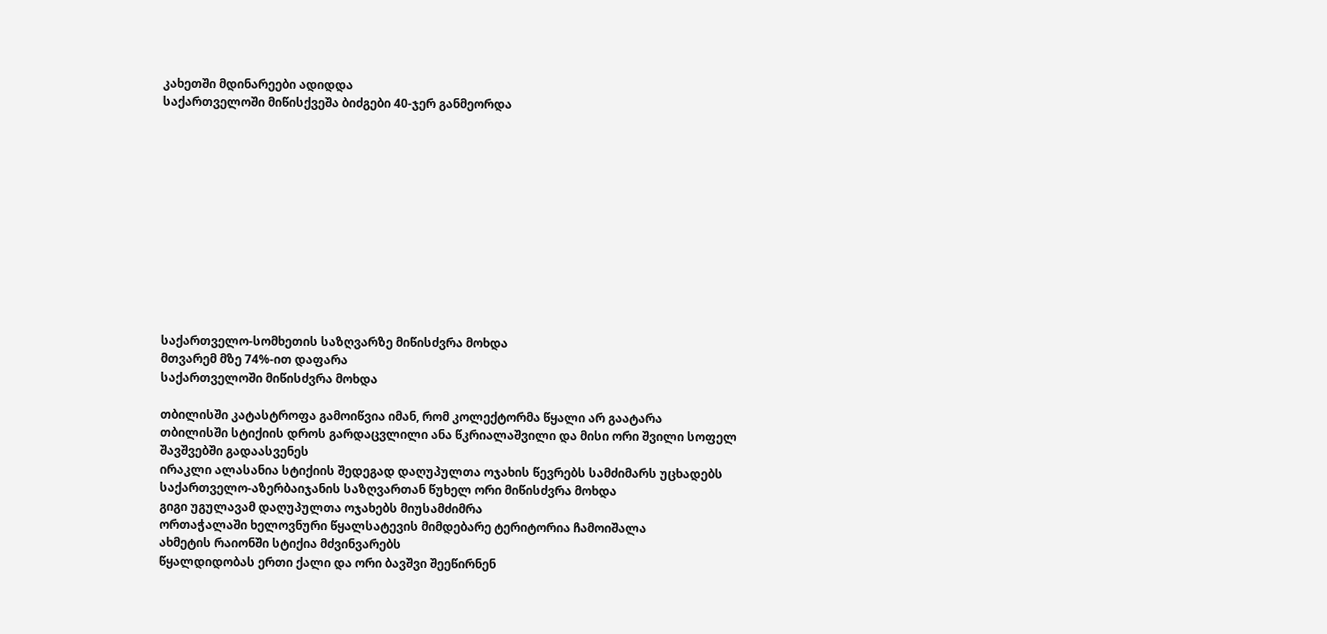კახეთში მდინარეები ადიდდა
საქართველოში მიწისქვეშა ბიძგები 40-ჯერ განმეორდა












საქართველო-სომხეთის საზღვარზე მიწისძვრა მოხდა
მთვარემ მზე 74%-ით დაფარა
საქართველოში მიწისძვრა მოხდა

თბილისში კატასტროფა გამოიწვია იმან, რომ კოლექტორმა წყალი არ გაატარა
თბილისში სტიქიის დროს გარდაცვლილი ანა წკრიალაშვილი და მისი ორი შვილი სოფელ შავშვებში გადაასვენეს
ირაკლი ალასანია სტიქიის შედეგად დაღუპულთა ოჯახის წევრებს სამძიმარს უცხადებს
საქართველო-აზერბაიჯანის საზღვართან წუხელ ორი მიწისძვრა მოხდა
გიგი უგულავამ დაღუპულთა ოჯახებს მიუსამძიმრა
ორთაჭალაში ხელოვნური წყალსატევის მიმდებარე ტერიტორია ჩამოიშალა
ახმეტის რაიონში სტიქია მძვინვარებს
წყალდიდობას ერთი ქალი და ორი ბავშვი შეეწირნენ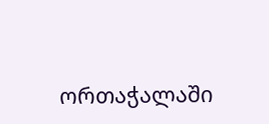ორთაჭალაში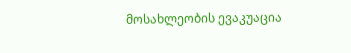მოსახლეობის ევაკუაცია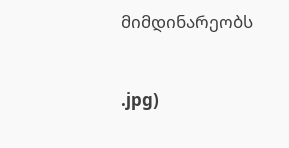მიმდინარეობს


.jpg)